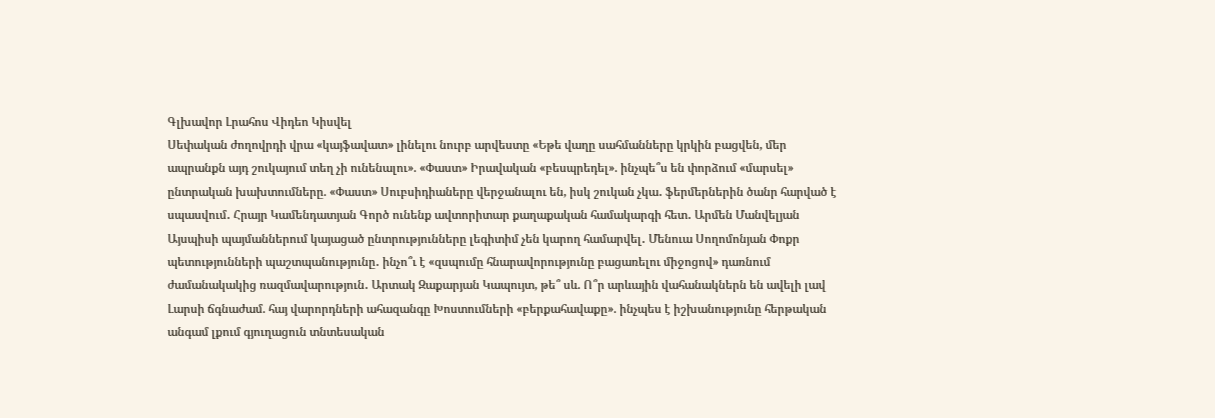Գլխավոր Լրահոս Վիդեո Կիսվել
Սեփական ժողովրդի վրա «կայֆավատ» լինելու նուրբ արվեստը «Եթե վաղը սահմանները կրկին բացվեն, մեր ապրանքն այդ շուկայում տեղ չի ունենալու». «Փաստ» Իրավական «բեսպրեդել». ինչպե՞ս են փորձում «մարսել» ընտրական խախտումները. «Փաստ» Սուբսիդիաները վերջանալու են, իսկ շուկան չկա․ ֆերմերներին ծանր հարված է սպասվում․ Հրայր Կամենդատյան Գործ ունենք ավտորիտար քաղաքական համակարգի հետ․ Արմեն Մանվելյան Այսպիսի պայմաններում կայացած ընտրությունները լեգիտիմ չեն կարող համարվել․ Մենուա Սողոմոնյան Փոքր պետությունների պաշտպանությունը․ ինչո՞ւ է «զսպումը հնարավորությունը բացառելու միջոցով» դառնում ժամանակակից ռազմավարություն․ Արտակ Զաքարյան Կապույտ, թե՞ սև. Ո՞ր արևային վահանակներն են ավելի լավ Լարսի ճգնաժամ. հայ վարորդների ահազանգը Խոստումների «բերքահավաքը». ինչպես է իշխանությունը հերթական անգամ լքում գյուղացուն տնտեսական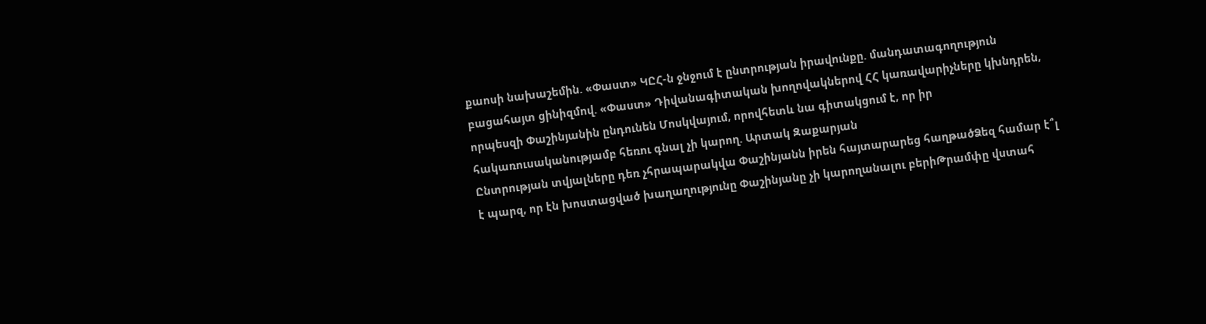քաոսի նախաշեմին. «Փաստ» ԿԸՀ-ն ջնջում է ընտրության իրավունքը. մանդատագողություն բացահայտ ցինիզմով. «Փաստ» Դիվանագիտական խողովակներով ՀՀ կառավարիչները կխնդրեն, որպեսզի Փաշինյանին ընդունեն Մոսկվայում, որովհետև նա գիտակցում է, որ իր հակառուսականությամբ հեռու գնալ չի կարող. Արտակ Զաքարյան
Ընտրության տվյալները դեռ չհրապարակվա Փաշինյանն իրեն հայտարարեց հաղթածՁեզ համար է՞լ է պարզ, որ էն խոստացված խաղաղությունը Փաշինյանը չի կարողանալու բերիԹրամփը վստահ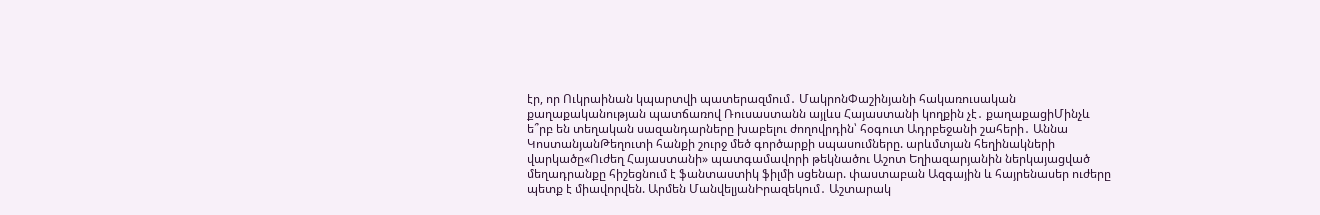էր, որ Ուկրաինան կպարտվի պատերազմում․ ՄակրոնՓաշինյանի հակառուսական քաղաքականության պատճառով Ռուսաստանն այլևս Հայաստանի կողքին չէ․ քաղաքացիՄինչև ե՞րբ են տեղական սազանդարները խաբելու ժողովրդին՝ հօգուտ Ադրբեջանի շահերի․ Աննա ԿոստանյանԹեղուտի հանքի շուրջ մեծ գործարքի սպասումները. արևմտյան հեղինակների վարկածը«Ուժեղ Հայաստանի» պատգամավորի թեկնածու Աշոտ Եղիազարյանին ներկայացված մեղադրանքը հիշեցնում է ֆանտաստիկ ֆիլմի սցենար. փաստաբան Ազգային և հայրենասեր ուժերը պետք է միավորվեն. Արմեն ՄանվելյանԻրազեկում․ Աշտարակ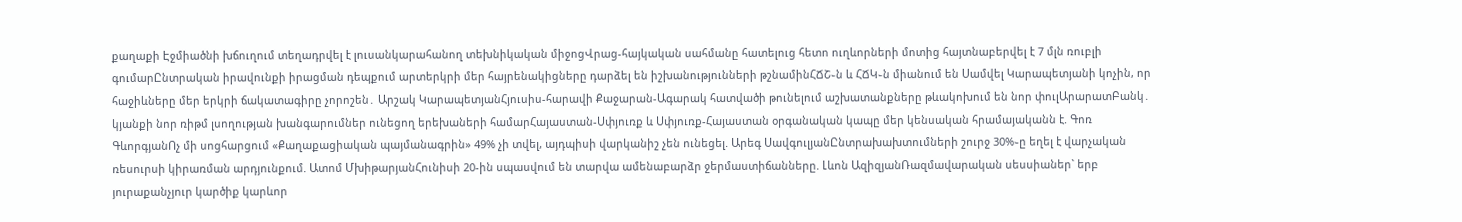քաղաքի Էջմիածնի խճուղում տեղադրվել է լուսանկարահանող տեխնիկական միջոցՎրաց-հայկական սահմանը հատելուց հետո ուղևորների մոտից հայտնաբերվել է 7 մլն ռուբլի գումարԸնտրական իրավունքի իրացման դեպքում արտերկրի մեր հայրենակիցները դարձել են իշխանությունների թշնամինՀՃՇ֊ն և ՀՃԿ֊ն միանում են Սամվել Կարապետյանի կոչին, որ հաջիևները մեր երկրի ճակատագիրը չորոշեն․ Արշակ ԿարապետյանՀյուսիս-հարավի Քաջարան-Ագարակ հատվածի թունելում աշխատանքները թևակոխում են նոր փուլԱրարատԲանկ․ կյանքի նոր ռիթմ լսողության խանգարումներ ունեցող երեխաների համարՀայաստան-Սփյուռք և Սփյուռք-Հայաստան օրգանական կապը մեր կենսական հրամայականն է. Գոռ ԳևորգյանՈչ մի սոցհարցում «Քաղաքացիական պայմանագրին» 49% չի տվել, այդպիսի վարկանիշ չեն ունեցել. Արեգ ՍավգուլյանԸնտրախախտումների շուրջ 30%֊ը եղել է վարչական ռեսուրսի կիրառման արդյունքում. Ատոմ ՄխիթարյանՀունիսի 20-ին սպասվում են տարվա ամենաբարձր ջերմաստիճանները. Լևոն ԱզիզյանՌազմավարական սեսսիաներ` երբ յուրաքանչյուր կարծիք կարևոր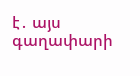է․ այս գաղափարի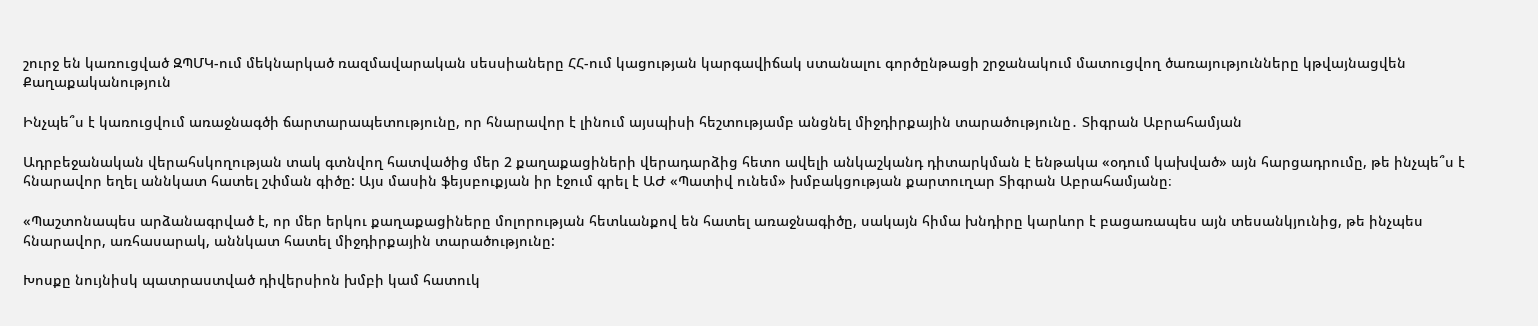շուրջ են կառուցված ԶՊՄԿ-ում մեկնարկած ռազմավարական սեսսիաները ՀՀ-ում կացության կարգավիճակ ստանալու գործընթացի շրջանակում մատուցվող ծառայությունները կթվայնացվեն
Քաղաքականություն

Ինչպե՞ս է կառուցվում առաջնագծի ճարտարապետությունը, որ հնարավոր է լինում այսպիսի հեշտությամբ անցնել միջդիրքային տարածությունը․ Տիգրան Աբրահամյան

Ադրբեջանական վերահսկողության տակ գտնվող հատվածից մեր 2 քաղաքացիների վերադարձից հետո ավելի անկաշկանդ դիտարկման է ենթակա «օդում կախված» այն հարցադրումը, թե ինչպե՞ս է հնարավոր եղել աննկատ հատել շփման գիծը: Այս մասին ֆեյսբուքյան իր էջում գրել է ԱԺ «Պատիվ ունեմ» խմբակցության քարտուղար Տիգրան Աբրահամյանը։

«Պաշտոնապես արձանագրված է, որ մեր երկու քաղաքացիները մոլորության հետևանքով են հատել առաջնագիծը, սակայն հիմա խնդիրը կարևոր է բացառապես այն տեսանկյունից, թե ինչպես հնարավոր, առհասարակ, աննկատ հատել միջդիրքային տարածությունը:

Խոսքը նույնիսկ պատրաստված դիվերսիոն խմբի կամ հատուկ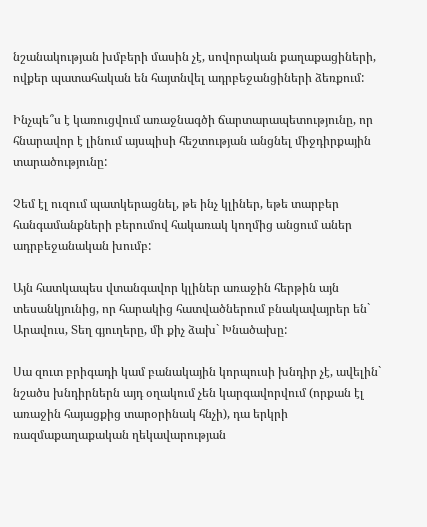նշանակության խմբերի մասին չէ, սովորական քաղաքացիների, ովքեր պատահական են հայտնվել ադրբեջանցիների ձեռքում:

Ինչպե՞ս է կառուցվում առաջնագծի ճարտարապետությունը, որ հնարավոր է լինում այսպիսի հեշտության անցնել միջդիրքային տարածությունը:

Չեմ էլ ուզում պատկերացնել, թե ինչ կլիներ, եթե տարբեր հանգամանքների բերումով հակառակ կողմից անցում աներ ադրբեջանական խումբ:

Այն հատկապես վտանգավոր կլիներ առաջին հերթին այն տեսանկյունից, որ հարակից հատվածներում բնակավայրեր են` Արավուս, Տեղ գյուղերը, մի քիչ ձախ` Խնածախը:

Սա զուտ բրիգադի կամ բանակային կորպուսի խնդիր չէ, ավելին` նշածս խնդիրներն այդ օղակում չեն կարգավորվում (որքան էլ առաջին հայացքից տարօրինակ հնչի), դա երկրի ռազմաքաղաքական ղեկավարության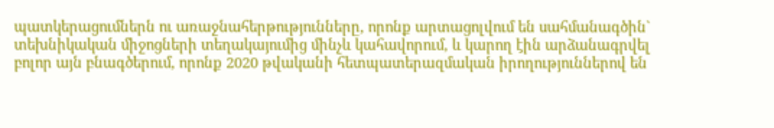պատկերացումներն ու առաջնահերթությունները, որոնք արտացոլվում են սահմանագծին` տեխնիկական միջոցների տեղակայումից մինչև կահավորում, և կարող էին արձանագրվել բոլոր այն բնագծերում, որոնք 2020 թվականի հետպատերազմական իրողություններով են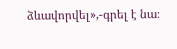ձևավորվել»,-գրել է նա։